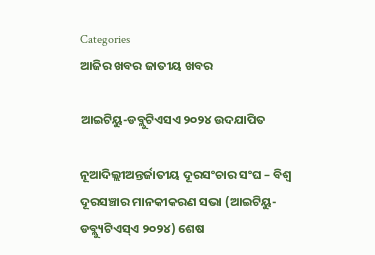Categories
ଆଜିର ଖବର ଜାତୀୟ ଖବର

ଆଇଟିୟୁ-ଡବ୍ଲୁଟିଏସଏ ୨୦୨୪ ଉଦଯାପିତ

ନୂଆଦିଲ୍ଲୀଅନ୍ତର୍ଜାତୀୟ ଦୂରସଂଚାର ସଂଘ – ବିଶ୍ୱ ଦୂରସଞ୍ଚାର ମାନକୀକରଣ ସଭା (ଆଇଟିୟୁ-ଡବ୍ଲ୍ୟୁଟିଏସ୍ଏ ୨୦୨୪) ଶେଷ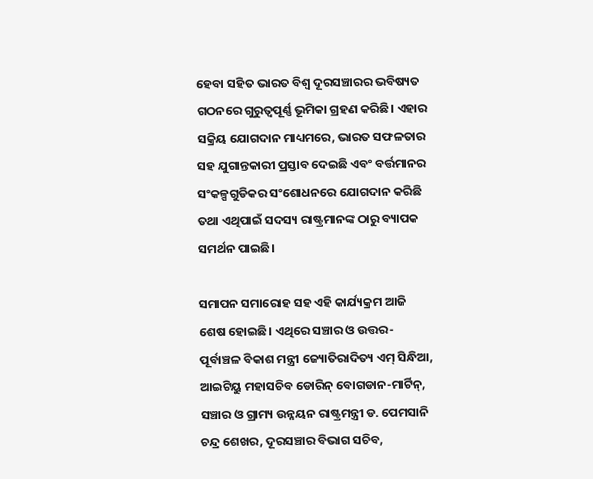ହେବା ସହିତ ଭାରତ ବିଶ୍ୱ ଦୂରସଞ୍ଚାରର ଭବିଷ୍ୟତ ଗଠନରେ ଗୁରୁତ୍ୱପୂର୍ଣ୍ଣ ଭୂମିକା ଗ୍ରହଣ କରିଛି। ଏହାର ସକ୍ରିୟ ଯୋଗଦାନ ମାଧ୍ୟମରେ, ଭାରତ ସଫଳତାର ସହ ଯୁଗାନ୍ତକାରୀ ପ୍ରସ୍ତାବ ଦେଇଛି ଏବଂ ବର୍ତ୍ତମାନର ସଂକଳ୍ପଗୁଡିକର ସଂଶୋଧନରେ ଯୋଗଦାନ କରିଛି ତଥା ଏଥିପାଇଁ ସଦସ୍ୟ ରାଷ୍ଟ୍ରମାନଙ୍କ ଠାରୁ ବ୍ୟାପକ ସମର୍ଥନ ପାଇଛି।

ସମାପନ ସମାରୋହ ସହ ଏହି କାର୍ଯ୍ୟକ୍ରମ ଆଜି ଶେଷ ହୋଇଛି। ଏଥିରେ ସଞ୍ଚାର ଓ ଉତ୍ତର-ପୂର୍ବାଞ୍ଚଳ ବିକାଶ ମନ୍ତ୍ରୀ ଜ୍ୟୋତିରାଦିତ୍ୟ ଏମ୍ ସିନ୍ଧିଆ, ଆଇଟିୟୁ ମହାସଚିବ ଡୋରିନ୍ ବୋଗଡାନ-ମାର୍ଟିନ୍, ସଞ୍ଚାର ଓ ଗ୍ରାମ୍ୟ ଉନ୍ନୟନ ରାଷ୍ଟ୍ରମନ୍ତ୍ରୀ ଡ. ପେମସାନି ଚନ୍ଦ୍ର ଶେଖର, ଦୂରସଞ୍ଚାର ବିଭାଗ ସଚିବ,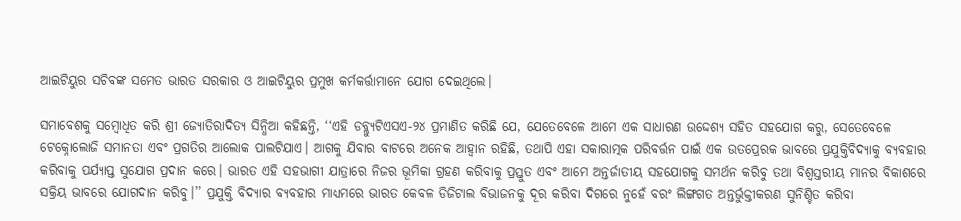ଆଇଟିୟୁର ସଚିବଙ୍କ ସମେତ ଭାରତ ସରକାର ଓ ଆଇଟିୟୁର ପ୍ରମୁଖ କର୍ମକର୍ତ୍ତାମାନେ ଯୋଗ ଦେଇଥିଲେ।

ସମାବେଶକୁ ସମ୍ବୋଧିତ କରି ଶ୍ରୀ ଜ୍ୟୋତିରାଦିତ୍ୟ ସିନ୍ଧିଆ କହିଛନ୍ତି, ‘‘ଏହି ଡବ୍ଲ୍ୟୁଟିଏସଏ-୨୪ ପ୍ରମାଣିତ କରିଛି ଯେ, ଯେତେବେଳେ ଆମେ ଏକ ସାଧାରଣ ଉଦ୍ଦେଶ୍ୟ ସହିତ ସହଯୋଗ କରୁ, ସେତେବେଳେ ଟେକ୍ନୋଲୋଜି ସମାନତା ଏବଂ ପ୍ରଗତିର ଆଲୋକ ପାଲଟିଯାଏ। ଆଗକୁ ଯିବାର ବାଟରେ ଅନେକ ଆହ୍ଵାନ ରହିଛି, ତଥାପି ଏହା ସକାରାତ୍ମକ ପରିବର୍ତ୍ତନ ପାଇଁ ଏକ ଉତପ୍ରେରକ ଭାବରେ ପ୍ରଯୁକ୍ତିବିଦ୍ୟାକୁ ବ୍ୟବହାର କରିବାକୁ ପର୍ଯ୍ୟାପ୍ତ ସୁଯୋଗ ପ୍ରଦାନ କରେ। ଭାରତ ଏହି ସହଭାଗୀ ଯାତ୍ରାରେ ନିଜର ଭୂମିକା ଗ୍ରହଣ କରିବାକୁ ପ୍ରସ୍ତୁତ ଏବଂ ଆମେ ଅନ୍ତର୍ଜାତୀୟ ସହଯୋଗକୁ ସମର୍ଥନ କରିବୁ ତଥା ବିଶ୍ୱସ୍ତରୀୟ ମାନର ବିକାଶରେ ସକ୍ରିୟ ଭାବରେ ଯୋଗଦାନ କରିବୁ।’’ ପ୍ରଯୁକ୍ତି ବିଦ୍ୟାର ବ୍ୟବହାର ମାଧ୍ୟମରେ ଭାରତ କେବଳ ଡିଜିଟାଲ ବିଭାଜନକୁ ଦୂର କରିବା ଦିଗରେ ନୁହେଁ ବରଂ ଲିଙ୍ଗଗତ ଅନ୍ତର୍ଭୁକ୍ତୀକରଣ ସୁନିଶ୍ଚିତ କରିବା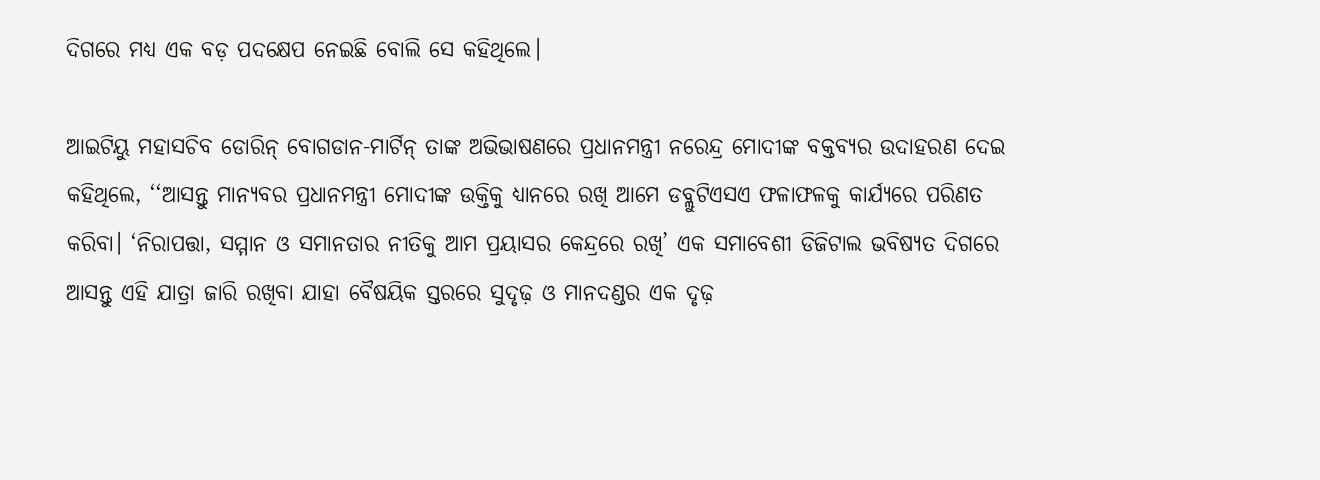ଦିଗରେ ମଧ୍ୟ ଏକ ବଡ଼ ପଦକ୍ଷେପ ନେଇଛି ବୋଲି ସେ କହିଥିଲେ।

ଆଇଟିୟୁ ମହାସଚିବ ଡୋରିନ୍ ବୋଗଡାନ-ମାର୍ଟିନ୍ ତାଙ୍କ ଅଭିଭାଷଣରେ ପ୍ରଧାନମନ୍ତ୍ରୀ ନରେନ୍ଦ୍ର ମୋଦୀଙ୍କ ବକ୍ତବ୍ୟର ଉଦାହରଣ ଦେଇ କହିଥିଲେ, ‘‘ଆସନ୍ତୁ ମାନ୍ୟବର ପ୍ରଧାନମନ୍ତ୍ରୀ ମୋଦୀଙ୍କ ଉକ୍ତିକୁ ଧ୍ୟାନରେ ରଖି ଆମେ ଡବ୍ଲୁଟିଏସଏ ଫଳାଫଳକୁ କାର୍ଯ୍ୟରେ ପରିଣତ କରିବା। ‘ନିରାପତ୍ତା, ସମ୍ମାନ ଓ ସମାନତାର ନୀତିକୁ ଆମ ପ୍ରୟାସର କେନ୍ଦ୍ରରେ ରଖି’ ଏକ ସମାବେଶୀ ଡିଜିଟାଲ ଭବିଷ୍ୟତ ଦିଗରେ ଆସନ୍ତୁ ଏହି ଯାତ୍ରା ଜାରି ରଖିବା ଯାହା ବୈଷୟିକ ସ୍ତରରେ ସୁଦୃଢ଼ ଓ ମାନଦଣ୍ଡର ଏକ ଦୃଢ଼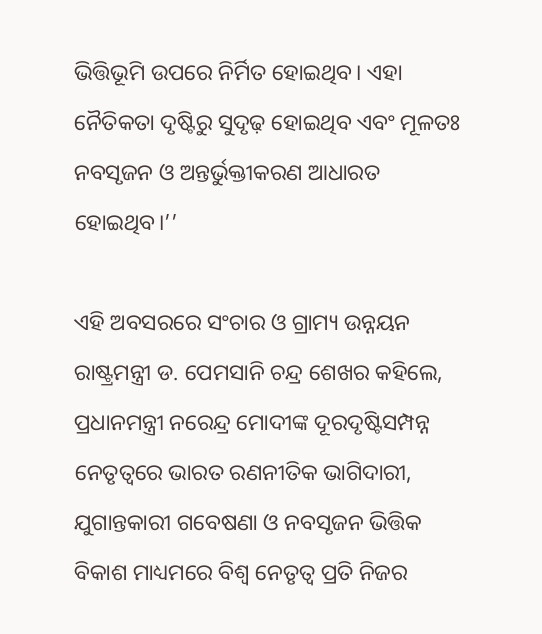ଭିତ୍ତିଭୂମି ଉପରେ ନିର୍ମିତ ହୋଇଥିବ। ଏହା ନୈତିକତା ଦୃଷ୍ଟିରୁ ସୁଦୃଢ଼ ହୋଇଥିବ ଏବଂ ମୂଳତଃ ନବସୃଜନ ଓ ଅନ୍ତର୍ଭୁକ୍ତୀକରଣ ଆଧାରତ ହୋଇଥିବ।’’

ଏହି ଅବସରରେ ସଂଚାର ଓ ଗ୍ରାମ୍ୟ ଉନ୍ନୟନ ରାଷ୍ଟ୍ରମନ୍ତ୍ରୀ ଡ. ପେମସାନି ଚନ୍ଦ୍ର ଶେଖର କହିଲେ, ପ୍ରଧାନମନ୍ତ୍ରୀ ନରେନ୍ଦ୍ର ମୋଦୀଙ୍କ ଦୂରଦୃଷ୍ଟିସମ୍ପନ୍ନ ନେତୃତ୍ୱରେ ଭାରତ ରଣନୀତିକ ଭାଗିଦାରୀ, ଯୁଗାନ୍ତକାରୀ ଗବେଷଣା ଓ ନବସୃଜନ ଭିତ୍ତିକ ବିକାଶ ମାଧ୍ୟମରେ ବିଶ୍ୱ ନେତୃତ୍ୱ ପ୍ରତି ନିଜର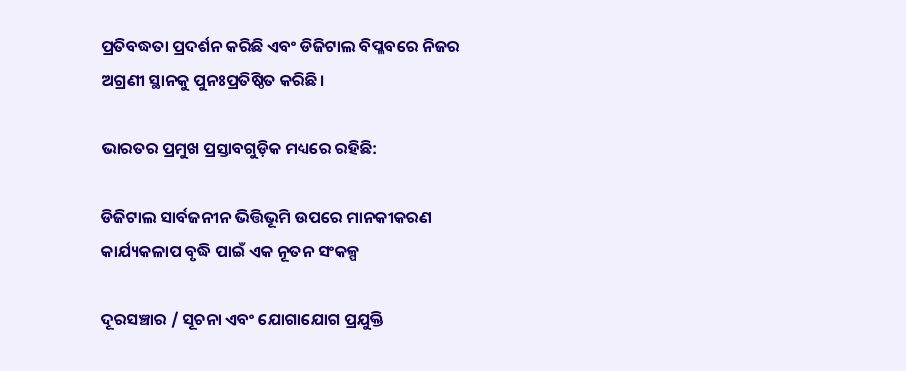ପ୍ରତିବଦ୍ଧତା ପ୍ରଦର୍ଶନ କରିଛି ଏବଂ ଡିଜିଟାଲ ବିପ୍ଳବରେ ନିଜର ଅଗ୍ରଣୀ ସ୍ଥାନକୁ ପୁନଃପ୍ରତିଷ୍ଠିତ କରିଛି।

ଭାରତର ପ୍ରମୁଖ ପ୍ରସ୍ତାବଗୁଡ଼ିକ ମଧ୍ୟରେ ରହିଛି:

ଡିଜିଟାଲ ସାର୍ବଜନୀନ ଭିତ୍ତିଭୂମି ଉପରେ ମାନକୀକରଣ କାର୍ଯ୍ୟକଳାପ ବୃଦ୍ଧି ପାଇଁ ଏକ ନୂତନ ସଂକଳ୍ପ

ଦୂରସଞ୍ଚାର / ସୂଚନା ଏବଂ ଯୋଗାଯୋଗ ପ୍ରଯୁକ୍ତି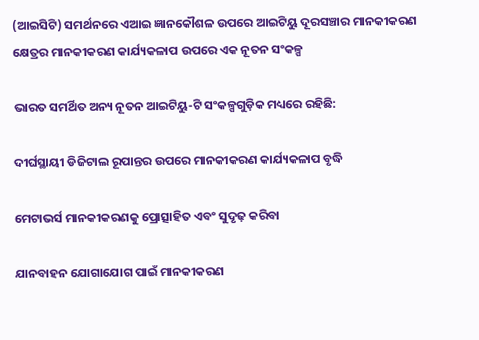(ଆଇସିଟି) ସମର୍ଥନରେ ଏଆଇ ଜ୍ଞାନକୌଶଳ ଉପରେ ଆଇଟିୟୁ ଦୂରସଞ୍ଚାର ମାନକୀକରଣ କ୍ଷେତ୍ରର ମାନକୀକରଣ କାର୍ଯ୍ୟକଳାପ ଉପରେ ଏକ ନୂତନ ସଂକଳ୍ପ

ଭାରତ ସମର୍ଥିତ ଅନ୍ୟ ନୂତନ ଆଇଟିୟୁ-ଟି ସଂକଳ୍ପଗୁଡ଼ିକ ମଧ୍ୟରେ ରହିଛି:

ଦୀର୍ଘସ୍ଥାୟୀ ଡିଜିଟାଲ ରୂପାନ୍ତର ଉପରେ ମାନକୀକରଣ କାର୍ଯ୍ୟକଳାପ ବୃଦ୍ଧି

ମେଟାଭର୍ସ ମାନକୀକରଣକୁ ପ୍ରୋତ୍ସାହିତ ଏବଂ ସୁଦୃଢ଼ କରିବା

ଯାନବାହନ ଯୋଗାଯୋଗ ପାଇଁ ମାନକୀକରଣ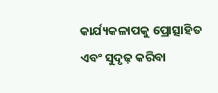କାର୍ଯ୍ୟକଳାପକୁ ପ୍ରୋତ୍ସାହିତ ଏବଂ ସୁଦୃଢ଼ କରିବା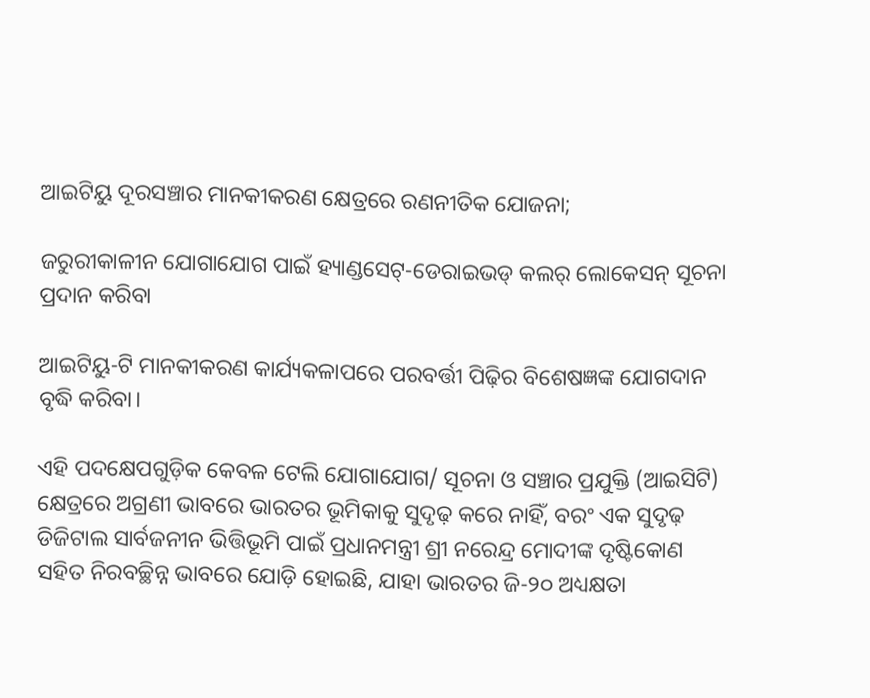ଆଇଟିୟୁ ଦୂରସଞ୍ଚାର ମାନକୀକରଣ କ୍ଷେତ୍ରରେ ରଣନୀତିକ ଯୋଜନା;

ଜରୁରୀକାଳୀନ ଯୋଗାଯୋଗ ପାଇଁ ହ୍ୟାଣ୍ଡସେଟ୍-ଡେରାଇଭଡ୍‌ କଲର୍ ଲୋକେସନ୍‌ ସୂଚନା ପ୍ରଦାନ କରିବା

ଆଇଟିୟୁ-ଟି ମାନକୀକରଣ କାର୍ଯ୍ୟକଳାପରେ ପରବର୍ତ୍ତୀ ପିଢ଼ିର ବିଶେଷଜ୍ଞଙ୍କ ଯୋଗଦାନ ବୃଦ୍ଧି କରିବା।

ଏହି ପଦକ୍ଷେପଗୁଡ଼ିକ କେବଳ ଟେଲି ଯୋଗାଯୋଗ/ ସୂଚନା ଓ ସଞ୍ଚାର ପ୍ରଯୁକ୍ତି (ଆଇସିଟି) କ୍ଷେତ୍ରରେ ଅଗ୍ରଣୀ ଭାବରେ ଭାରତର ଭୂମିକାକୁ ସୁଦୃଢ଼ କରେ ନାହିଁ, ବରଂ ଏକ ସୁଦୃଢ଼ ଡିଜିଟାଲ ସାର୍ବଜନୀନ ଭିତ୍ତିଭୂମି ପାଇଁ ପ୍ରଧାନମନ୍ତ୍ରୀ ଶ୍ରୀ ନରେନ୍ଦ୍ର ମୋଦୀଙ୍କ ଦୃଷ୍ଟିକୋଣ ସହିତ ନିରବଚ୍ଛିନ୍ନ ଭାବରେ ଯୋଡ଼ି ହୋଇଛି, ଯାହା ଭାରତର ଜି-୨୦ ଅଧ୍ୟକ୍ଷତା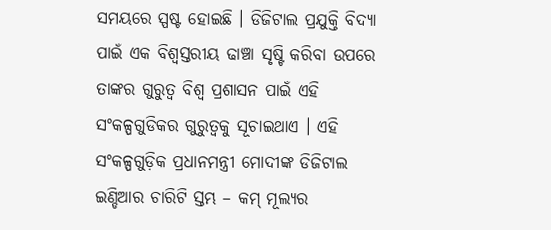ସମୟରେ ସ୍ପଷ୍ଟ ହୋଇଛି । ଡିଜିଟାଲ ପ୍ରଯୁକ୍ତି ବିଦ୍ୟା ପାଇଁ ଏକ ବିଶ୍ୱସ୍ତରୀୟ ଢାଞ୍ଚା ସୃଷ୍ଟି କରିବା ଉପରେ ତାଙ୍କର ଗୁରୁତ୍ୱ ବିଶ୍ୱ ପ୍ରଶାସନ ପାଇଁ ଏହି ସଂକଳ୍ପଗୁଡିକର ଗୁରୁତ୍ୱକୁ ସୂଚାଇଥାଏ । ଏହି ସଂକଳ୍ପଗୁଡ଼ିକ ପ୍ରଧାନମନ୍ତ୍ରୀ ମୋଦୀଙ୍କ ଡିଜିଟାଲ ଇଣ୍ଡିଆର ଚାରିଟି ସ୍ତମ୍ଭ – କମ୍ ମୂଲ୍ୟର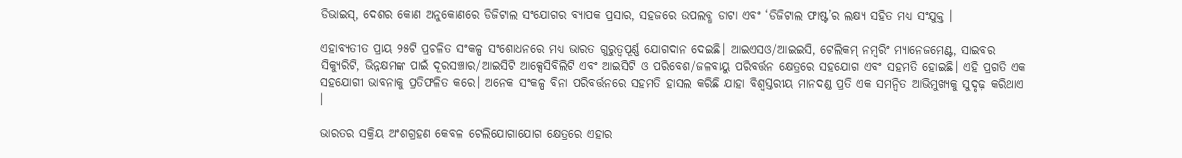ଡିଭାଇସ୍, ଦେଶର କୋଣ ଅନୁକୋଣରେ ଡିଜିଟାଲ ସଂଯୋଗର ବ୍ୟାପକ ପ୍ରସାର, ସହଜରେ ଉପଲବ୍ଧ ଡାଟା ଏବଂ ‘ଡିଜିଟାଲ ଫାଷ୍ଟ’ର ଲକ୍ଷ୍ୟ ସହିତ ମଧ୍ୟ ସଂଯୁକ୍ତ ।

ଏହାବ୍ୟତୀତ ପ୍ରାୟ ୨୫ଟି ପ୍ରଚଳିତ ସଂକଳ୍ପ ସଂଶୋଧନରେ ମଧ୍ୟ ଭାରତ ଗୁରୁତ୍ୱପୂର୍ଣ୍ଣ ଯୋଗଦାନ ଦେଇଛି। ଆଇଏସଓ/ଆଇଇସି, ଟେଲିକମ୍ ନମ୍ବରିଂ ମ୍ୟାନେଜମେଣ୍ଟ, ସାଇବର ସିକ୍ୟୁରିଟି, ଭିନ୍ନକ୍ଷମଙ୍କ ପାଇଁ ଦୂରସଞ୍ଚାର/ଆଇସିଟି ଆକ୍ସେସିବିଲିଟି ଏବଂ ଆଇସିଟି ଓ ପରିବେଶ/ଜଳବାୟୁ ପରିବର୍ତ୍ତନ କ୍ଷେତ୍ରରେ ସହଯୋଗ ଏବଂ ସହମତି ହୋଇଛି। ଏହି ପ୍ରଗତି ଏକ ସହଯୋଗୀ ଭାବନାକୁ ପ୍ରତିଫଳିତ କରେ। ଅନେକ ସଂକଳ୍ପ ବିନା ପରିବର୍ତ୍ତନରେ ସହମତି ହାସଲ କରିଛି ଯାହା ବିଶ୍ୱସ୍ତରୀୟ ମାନଦଣ୍ଡ ପ୍ରତି ଏକ ସମନ୍ୱିତ ଆଭିମୁଖ୍ୟକୁ ସୁଦୃଢ଼ କରିଥାଏ ।

ଭାରତର ସକ୍ରିୟ ଅଂଶଗ୍ରହଣ କେବଳ ଟେଲିଯୋଗାଯୋଗ କ୍ଷେତ୍ରରେ ଏହାର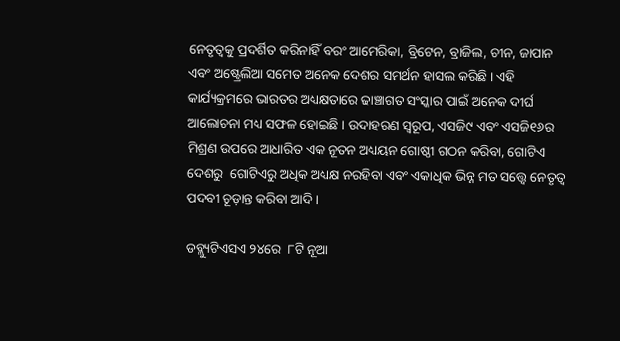ନେତୃତ୍ୱକୁ ପ୍ରଦର୍ଶିତ କରିନାହିଁ ବରଂ ଆମେରିକା, ବ୍ରିଟେନ, ବ୍ରାଜିଲ, ଚୀନ, ଜାପାନ ଏବଂ ଅଷ୍ଟ୍ରେଲିଆ ସମେତ ଅନେକ ଦେଶର ସମର୍ଥନ ହାସଲ କରିଛି । ଏହି କାର୍ଯ୍ୟକ୍ରମରେ ଭାରତର ଅଧ୍ୟକ୍ଷତାରେ ଢାଞ୍ଚାଗତ ସଂସ୍କାର ପାଇଁ ଅନେକ ଦୀର୍ଘ ଆଲୋଚନା ମଧ୍ୟ ସଫଳ ହୋଇଛି । ଉଦାହରଣ ସ୍ୱରୂପ, ଏସଜି୯ ଏବଂ ଏସଜି୧୬ର ମିଶ୍ରଣ ଉପରେ ଆଧାରିତ ଏକ ନୂତନ ଅଧ୍ୟୟନ ଗୋଷ୍ଠୀ ଗଠନ କରିବା, ଗୋଟିଏ ଦେଶରୁ  ଗୋଟିଏରୁ ଅଧିକ ଅଧ୍ୟକ୍ଷ ନରହିବା ଏବଂ ଏକାଧିକ ଭିନ୍ନ ମତ ସତ୍ତ୍ୱେ ନେତୃତ୍ୱ ପଦବୀ ଚୂଡ଼ାନ୍ତ କରିବା ଆଦି ।

ଡବ୍ଲ୍ୟୁଟିଏସଏ ୨୪ରେ  ୮ଟି ନୂଆ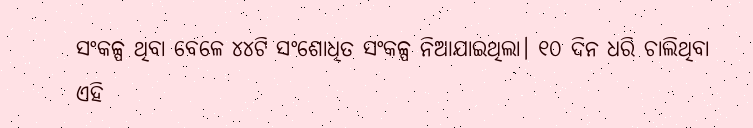ସଂକଳ୍ପ ଥିବା ବେଳେ ୪୪ଟି ସଂଶୋଧିତ ସଂକଳ୍ପ ନିଆଯାଇଥିଲା। ୧୦ ଦିନ ଧରି ଚାଲିଥିବା ଏହି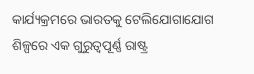କାର୍ଯ୍ୟକ୍ରମରେ ଭାରତକୁ ଟେଲିଯୋଗାଯୋଗ ଶିଳ୍ପରେ ଏକ ଗୁରୁତ୍ୱପୂର୍ଣ୍ଣ ରାଷ୍ଟ୍ର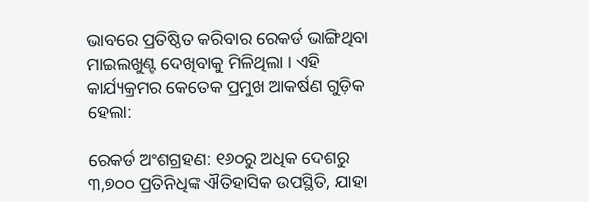ଭାବରେ ପ୍ରତିଷ୍ଠିତ କରିବାର ରେକର୍ଡ ଭାଙ୍ଗିଥିବା ମାଇଲଖୁଣ୍ଟ ଦେଖିବାକୁ ମିଳିଥିଲା । ଏହି କାର୍ଯ୍ୟକ୍ରମର କେତେକ ପ୍ରମୁଖ ଆକର୍ଷଣ ଗୁଡ଼ିକ ହେଲା:

ରେକର୍ଡ ଅଂଶଗ୍ରହଣ: ୧୬୦ରୁ ଅଧିକ ଦେଶରୁ ୩,୭୦୦ ପ୍ରତିନିଧିଙ୍କ ଐତିହାସିକ ଉପସ୍ଥିତି, ଯାହା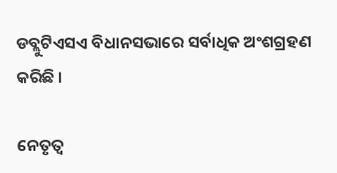ଡବ୍ଲୁଟିଏସଏ ବିଧାନସଭାରେ ସର୍ବାଧିକ ଅଂଶଗ୍ରହଣ କରିଛି ।

ନେତୃତ୍ୱ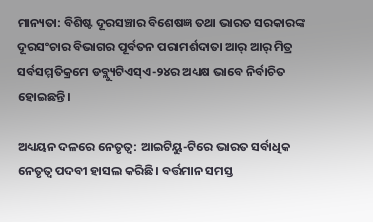ମାନ୍ୟତା: ବିଶିଷ୍ଟ ଦୂରସଞ୍ଚାର ବିଶେଷଜ୍ଞ ତଥା ଭାରତ ସରକାରଙ୍କ ଦୂରସଂଚାର ବିଭାଗର ପୂର୍ବତନ ପରାମର୍ଶଦାତା ଆର୍ ଆର୍ ମିତ୍ର ସର୍ବସମ୍ମତିକ୍ରମେ ଡବ୍ଲ୍ୟୁଟିଏସ୍ଏ-୨୪ର ଅଧ୍ୟକ୍ଷ ଭାବେ ନିର୍ବାଚିତ ହୋଇଛନ୍ତି।

ଅଧ୍ୟୟନ ଦଳରେ ନେତୃତ୍ୱ: ଆଇଟିୟୁ-ଟିରେ ଭାରତ ସର୍ବାଧିକ ନେତୃତ୍ବ ପଦବୀ ହାସଲ କରିଛି। ବର୍ତ୍ତମାନ ସମସ୍ତ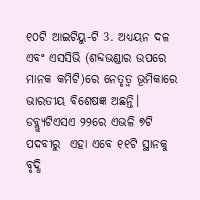୧୦ଟି ଆଇଟିୟୁ-ଟି 3. ଅଧ୍ୟୟନ ଦଳ ଏବଂ ଏସସିଭି (ଶବ୍ଦଭଣ୍ଡାର ଉପରେ ମାନକ କମିଟି)ରେ ନେତୃତ୍ୱ ଭୂମିକାରେ ଭାରତୀୟ ବିଶେଷଜ୍ଞ ଅଛନ୍ତି। ଡବ୍ଲ୍ୟୁଟିଏସଏ ୨୨ରେ ଏଭଳି ୭ଟି ପଦବୀରୁ  ଏହା ଏବେ ୧୧ଟି ସ୍ଥାନକୁ ବୃଦ୍ଧି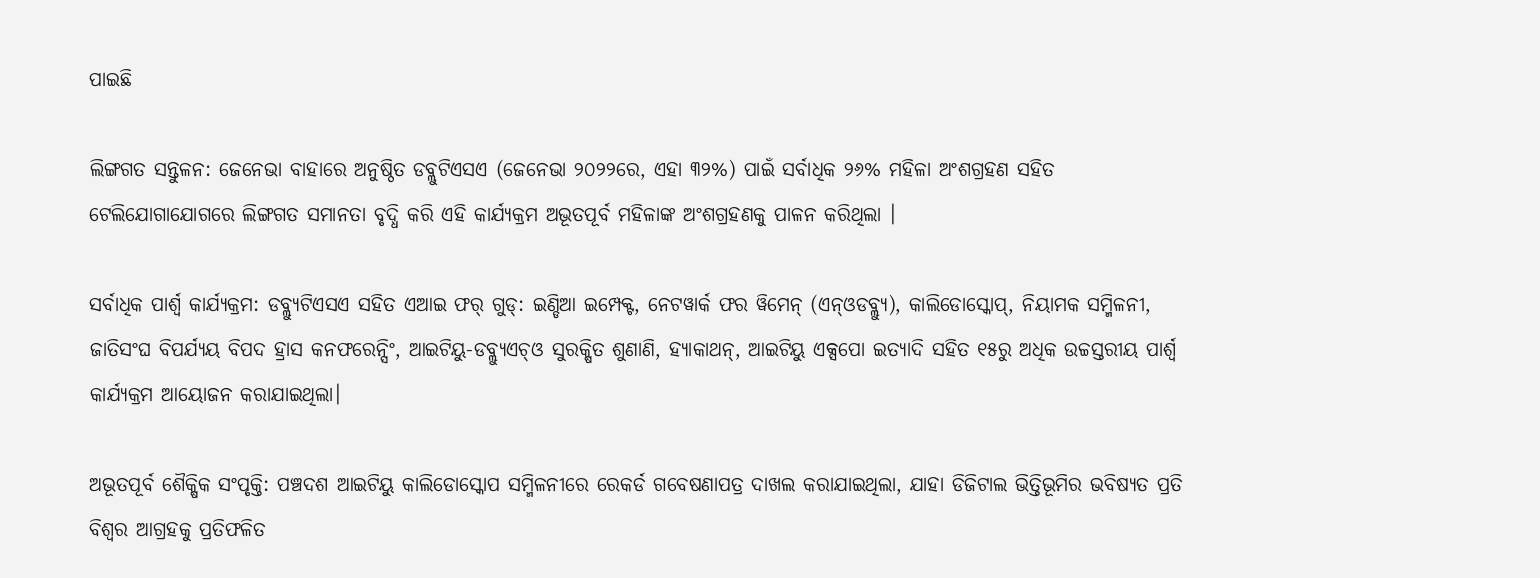ପାଇଛି

ଲିଙ୍ଗଗତ ସନ୍ତୁଳନ: ଜେନେଭା ବାହାରେ ଅନୁଷ୍ଠିତ ଡବ୍ଲୁଟିଏସଏ (ଜେନେଭା ୨୦୨୨ରେ, ଏହା ୩୨%) ପାଇଁ ସର୍ବାଧିକ ୨୬% ମହିଳା ଅଂଶଗ୍ରହଣ ସହିତ ଟେଲିଯୋଗାଯୋଗରେ ଲିଙ୍ଗଗତ ସମାନତା ବୃଦ୍ଧି କରି ଏହି କାର୍ଯ୍ୟକ୍ରମ ଅଭୂତପୂର୍ବ ମହିଳାଙ୍କ ଅଂଶଗ୍ରହଣକୁ ପାଳନ କରିଥିଲା ।

ସର୍ବାଧିକ ପାର୍ଶ୍ୱ କାର୍ଯ୍ୟକ୍ରମ: ଡବ୍ଲ୍ୟୁଟିଏସଏ ସହିତ ଏଆଇ ଫର୍‌ ଗୁଡ୍: ଇଣ୍ଡିଆ ଇମ୍ପେକ୍ଟ, ନେଟୱାର୍କ ଫର ୱିମେନ୍ (ଏନ୍ଓଡବ୍ଲ୍ୟୁ), କାଲିଡୋସ୍କୋପ୍, ନିୟାମକ ସମ୍ମିଳନୀ, ଜାତିସଂଘ ବିପର୍ଯ୍ୟୟ ବିପଦ ହ୍ରାସ କନଫରେନ୍ସିଂ, ଆଇଟିୟୁ-ଡବ୍ଲ୍ୟୁଏଚ୍ଓ ସୁରକ୍ଷିତ ଶୁଣାଣି, ହ୍ୟାକାଥନ୍, ଆଇଟିୟୁ ଏକ୍ସପୋ ଇତ୍ୟାଦି ସହିତ ୧୫ରୁ ଅଧିକ ଉଚ୍ଚସ୍ତରୀୟ ପାର୍ଶ୍ୱ କାର୍ଯ୍ୟକ୍ରମ ଆୟୋଜନ କରାଯାଇଥିଲା।

ଅଭୂତପୂର୍ବ ଶୈକ୍ଷିକ ସଂପୃକ୍ତି: ପଞ୍ଚଦଶ ଆଇଟିୟୁ କାଲିଡୋସ୍କୋପ ସମ୍ମିଳନୀରେ ରେକର୍ଡ ଗବେଷଣାପତ୍ର ଦାଖଲ କରାଯାଇଥିଲା, ଯାହା ଡିଜିଟାଲ ଭିତ୍ତିଭୂମିର ଭବିଷ୍ୟତ ପ୍ରତି ବିଶ୍ୱର ଆଗ୍ରହକୁ ପ୍ରତିଫଳିତ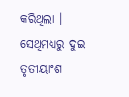କରିଥିଲା । ସେଥିମଧ୍ୟରୁ ଦୁଇ ତୃତୀୟାଂଶ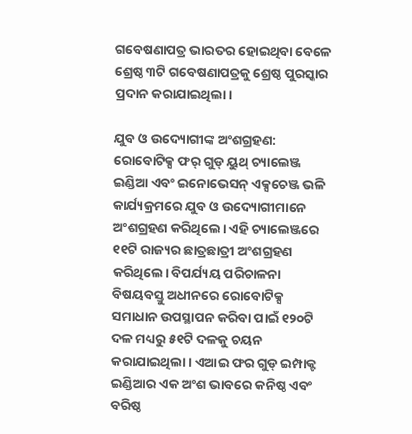ଗବେଷଣାପତ୍ର ଭାରତର ହୋଇଥିବା ବେଳେ ଶ୍ରେଷ୍ଠ ୩ଟି ଗବେଷଣାପତ୍ରକୁ ଶ୍ରେଷ୍ଠ ପୁରସ୍କାର ପ୍ରଦାନ କରାଯାଇଥିଲା।

ଯୁବ ଓ ଉଦ୍ୟୋଗୀଙ୍କ ଅଂଶଗ୍ରହଣ: ରୋବୋଟିକ୍ସ ଫର୍ ଗୁଡ୍ ୟୁଥ୍ ଚ୍ୟାଲେଞ୍ଜ ଇଣ୍ଡିଆ ଏବଂ ଇନୋଭେସନ୍ ଏକ୍ସଚେଞ୍ଜ ଭଳି କାର୍ଯ୍ୟକ୍ରମରେ ଯୁବ ଓ ଉଦ୍ୟୋଗୀମାନେ ଅଂଶଗ୍ରହଣ କରିଥିଲେ। ଏହି ଚ୍ୟାଲେଞ୍ଜରେ ୧୧ଟି ରାଜ୍ୟର ଛାତ୍ରଛାତ୍ରୀ ଅଂଶଗ୍ରହଣ କରିଥିଲେ। ବିପର୍ଯ୍ୟୟ ପରିଚାଳନା ବିଷୟବସ୍ତୁ ଅଧୀନରେ ରୋବୋଟିକ୍ସ ସମାଧାନ ଉପସ୍ଥାପନ କରିବା ପାଇଁ ୧୨୦ଟି ଦଳ ମଧ୍ୟରୁ ୫୧ଟି ଦଳକୁ ଚୟନ କରାଯାଇଥିଲା। ଏଆଇ ଫର ଗୁଡ୍ ଇମ୍ପାକ୍ଟ ଇଣ୍ଡିଆର ଏକ ଅଂଶ ଭାବରେ କନିଷ୍ଠ ଏବଂ ବରିଷ୍ଠ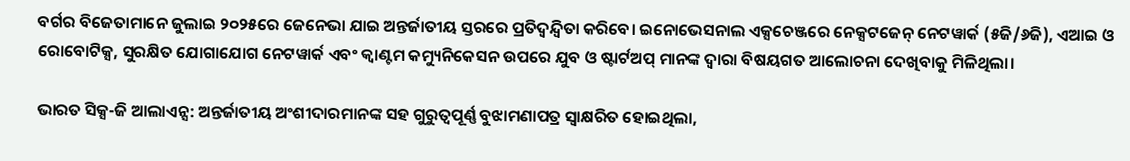ବର୍ଗର ବିଜେତାମାନେ ଜୁଲାଇ ୨୦୨୫ରେ ଜେନେଭା ଯାଇ ଅନ୍ତର୍ଜାତୀୟ ସ୍ତରରେ ପ୍ରତିଦ୍ୱନ୍ଦ୍ୱିତା କରିବେ। ଇନୋଭେସନାଲ ଏକ୍ସଚେଞ୍ଜରେ ନେକ୍ସଟଜେନ୍ ନେଟୱାର୍କ (୫ଜି/୬ଜି), ଏଆଇ ଓ ରୋବୋଟିକ୍ସ, ସୁରକ୍ଷିତ ଯୋଗାଯୋଗ ନେଟୱାର୍କ ଏବଂ କ୍ୱାଣ୍ଟମ କମ୍ୟୁନିକେସନ ଉପରେ ଯୁବ ଓ ଷ୍ଟାର୍ଟଅପ୍ ମାନଙ୍କ ଦ୍ୱାରା ବିଷୟଗତ ଆଲୋଚନା ଦେଖିବାକୁ ମିଳିଥିଲା।

ଭାରତ ସିକ୍ସ-ଜି ଆଲାଏନ୍ସ: ଅନ୍ତର୍ଜାତୀୟ ଅଂଶୀଦାରମାନଙ୍କ ସହ ଗୁରୁତ୍ୱପୂର୍ଣ୍ଣ ବୁଝାମଣାପତ୍ର ସ୍ୱାକ୍ଷରିତ ହୋଇଥିଲା,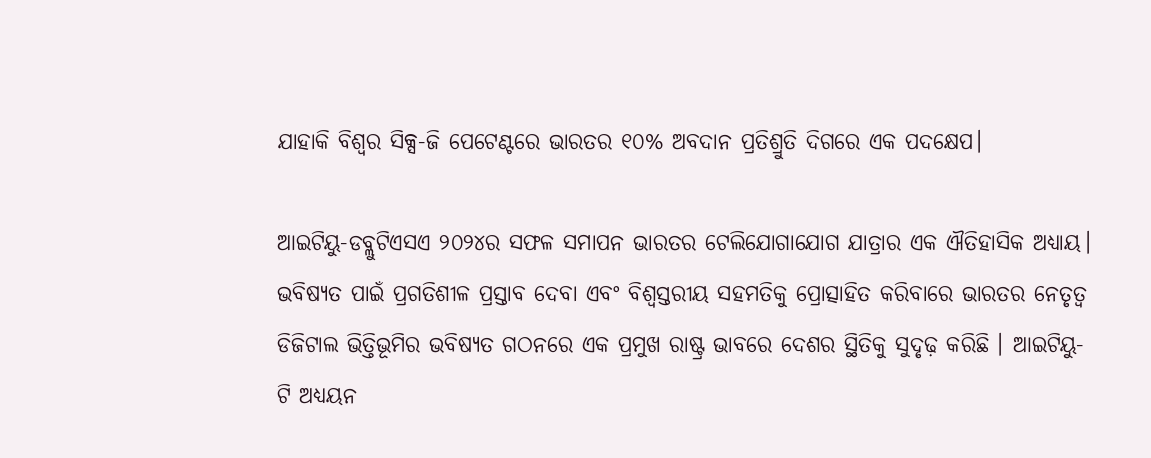ଯାହାକି ବିଶ୍ୱର ସିକ୍ସ-ଜି ପେଟେଣ୍ଟରେ ଭାରତର ୧୦% ଅବଦାନ ପ୍ରତିଶ୍ରୁତି ଦିଗରେ ଏକ ପଦକ୍ଷେପ।

ଆଇଟିୟୁ-ଡବ୍ଲୁଟିଏସଏ ୨୦୨୪ର ସଫଳ ସମାପନ ଭାରତର ଟେଲିଯୋଗାଯୋଗ ଯାତ୍ରାର ଏକ ଐତିହାସିକ ଅଧ୍ୟାୟ। ଭବିଷ୍ୟତ ପାଇଁ ପ୍ରଗତିଶୀଳ ପ୍ରସ୍ତାବ ଦେବା ଏବଂ ବିଶ୍ୱସ୍ତରୀୟ ସହମତିକୁ ପ୍ରୋତ୍ସାହିତ କରିବାରେ ଭାରତର ନେତୃତ୍ୱ ଡିଜିଟାଲ ଭିତ୍ତିଭୂମିର ଭବିଷ୍ୟତ ଗଠନରେ ଏକ ପ୍ରମୁଖ ରାଷ୍ଟ୍ର ଭାବରେ ଦେଶର ସ୍ଥିତିକୁ ସୁଦୃଢ଼ କରିଛି । ଆଇଟିୟୁ-ଟି ଅଧ୍ୟୟନ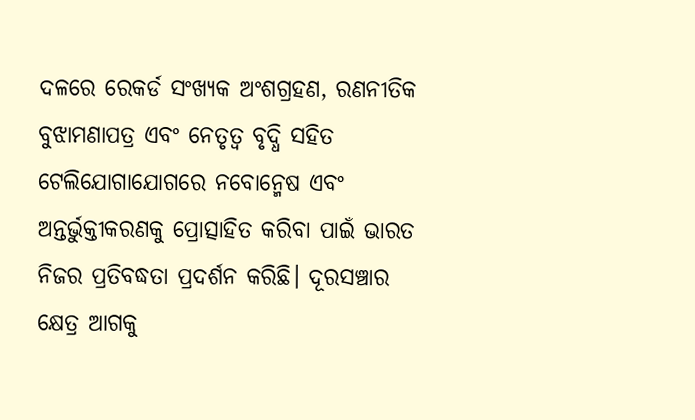ଦଳରେ ରେକର୍ଡ ସଂଖ୍ୟକ ଅଂଶଗ୍ରହଣ, ରଣନୀତିକ ବୁଝାମଣାପତ୍ର ଏବଂ ନେତୃତ୍ବ ବୃଦ୍ଧି ସହିତ ଟେଲିଯୋଗାଯୋଗରେ ନବୋନ୍ମେଷ ଏବଂ ଅନ୍ତର୍ଭୁକ୍ତୀକରଣକୁ ପ୍ରୋତ୍ସାହିତ କରିବା ପାଇଁ ଭାରତ ନିଜର ପ୍ରତିବଦ୍ଧତା ପ୍ରଦର୍ଶନ କରିଛି। ଦୂରସଞ୍ଚାର କ୍ଷେତ୍ର ଆଗକୁ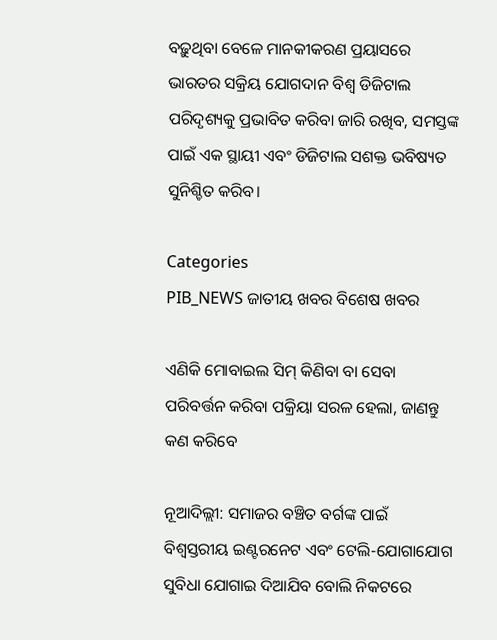ବଢ଼ୁଥିବା ବେଳେ ମାନକୀକରଣ ପ୍ରୟାସରେ ଭାରତର ସକ୍ରିୟ ଯୋଗଦାନ ବିଶ୍ୱ ଡିଜିଟାଲ ପରିଦୃଶ୍ୟକୁ ପ୍ରଭାବିତ କରିବା ଜାରି ରଖିବ, ସମସ୍ତଙ୍କ ପାଇଁ ଏକ ସ୍ଥାୟୀ ଏବଂ ଡିଜିଟାଲ ସଶକ୍ତ ଭବିଷ୍ୟତ ସୁନିଶ୍ଚିତ କରିବ।

Categories
PIB_NEWS ଜାତୀୟ ଖବର ବିଶେଷ ଖବର

ଏଣିକି ମୋବାଇଲ ସିମ୍ କିଣିବା ବା ସେବା ପରିବର୍ତ୍ତନ କରିବା ପକ୍ରିୟା ସରଳ ହେଲା, ଜାଣନ୍ତୁ କଣ କରିବେ

ନୂଆଦିଲ୍ଲୀ: ସମାଜର ବଞ୍ଚିତ ବର୍ଗଙ୍କ ପାଇଁ ବିଶ୍ୱସ୍ତରୀୟ ଇଣ୍ଟରନେଟ ଏବଂ ଟେଲି-ଯୋଗାଯୋଗ ସୁବିଧା ଯୋଗାଇ ଦିଆଯିବ ବୋଲି ନିକଟରେ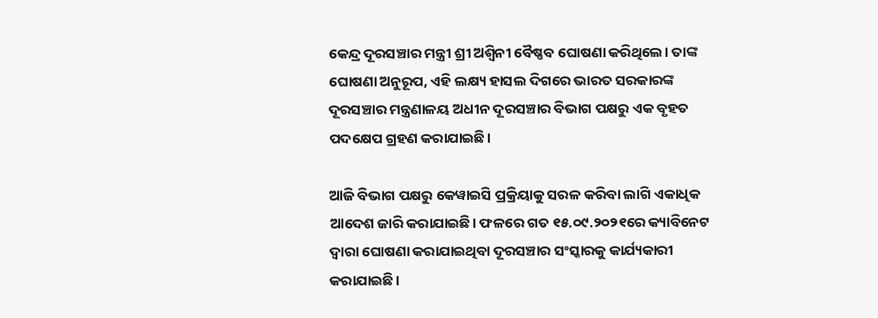କେନ୍ଦ୍ର ଦୂରସଞ୍ଚାର ମନ୍ତ୍ରୀ ଶ୍ରୀ ଅଶ୍ୱିନୀ ବୈଷ୍ଣବ ଘୋଷଣା କରିଥିଲେ। ତାଙ୍କ ଘୋଷଣା ଅନୁରୂପ, ଏହି ଲକ୍ଷ୍ୟ ହାସଲ ଦିଗରେ ଭାରତ ସରକାରଙ୍କ ଦୂରସଞ୍ଚାର ମନ୍ତ୍ରଣାଳୟ ଅଧୀନ ଦୂରସଞ୍ଚାର ବିଭାଗ ପକ୍ଷରୁ ଏକ ବୃହତ ପଦକ୍ଷେପ ଗ୍ରହଣ କରାଯାଇଛି।

ଆଜି ବିଭାଗ ପକ୍ଷରୁ କେୱାଇସି ପ୍ରକ୍ରିୟାକୁ ସରଳ କରିବା ଲାଗି ଏକାଧିକ ଆଦେଶ ଜାରି କରାଯାଇଛି। ଫଳରେ ଗତ ୧୫.୦୯.୨୦୨୧ରେ କ୍ୟାବିନେଟ ଦ୍ୱାରା ଘୋଷଣା କରାଯାଇଥିବା ଦୂରସଞ୍ଚାର ସଂସ୍କାରକୁ କାର୍ଯ୍ୟକାରୀ କରାଯାଇଛି।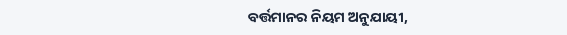ବର୍ତ୍ତମାନର ନିୟମ ଅନୁଯାୟୀ,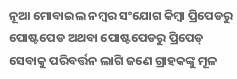ନୂଆ ମୋବାଇଲ ନମ୍ବର ସଂଯୋଗ କିମ୍ବା ପ୍ରିପେଡରୁ ପୋଷ୍ଟପେଡ ଅଥବା ପୋଷ୍ଟପେଡରୁ ପ୍ରିପେଡ୍ ସେବାକୁ ପରିବର୍ତ୍ତନ ଲାଗି ଜଣେ ଗ୍ରାହକଙ୍କୁ ମୂଳ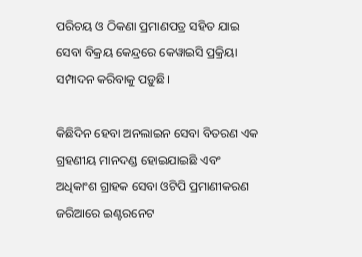ପରିଚୟ ଓ ଠିକଣା ପ୍ରମାଣପତ୍ର ସହିତ ଯାଇ ସେବା ବିକ୍ରୟ କେନ୍ଦ୍ରରେ କେୱାଇସି ପ୍ରକ୍ରିୟା ସମ୍ପାଦନ କରିବାକୁ ପଡ଼ୁଛି।

କିଛିଦିନ ହେବା ଅନଲାଇନ ସେବା ବିତରଣ ଏକ ଗ୍ରହଣୀୟ ମାନଦଣ୍ଡ ହୋଇଯାଇଛି ଏବଂ ଅଧିକାଂଶ ଗ୍ରାହକ ସେବା ଓଟିପି ପ୍ରମାଣୀକରଣ ଜରିଆରେ ଇଣ୍ଟରନେଟ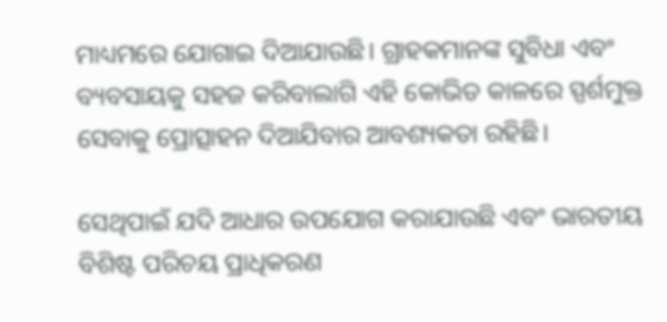ମାଧ୍ୟମରେ ଯୋଗାଇ ଦିଆଯାଉଛି। ଗ୍ରାହକମାନଙ୍କ ସୁବିଧା ଏବଂ ବ୍ୟବସାୟକୁ ସହଜ କରିବାଲାଗି ଏହି କୋଭିଡ କାଳରେ ସ୍ପର୍ଶମୁକ୍ତ ସେବାକୁ ପ୍ରୋତ୍ସାହନ ଦିଆଯିବାର ଆବଶ୍ୟକତା ରହିଛି।

ସେଥିପାଇଁ ଯଦି ଆଧାର ଉପଯୋଗ କରାଯାଉଛି ଏବଂ ଭାରତୀୟ ବିଶିଷ୍ଟ ପରିଚୟ ପ୍ରାଧିକରଣ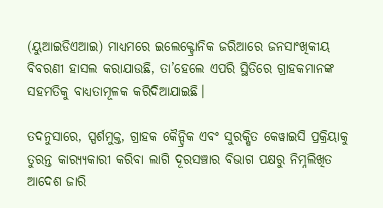(ୟୁଆଇଡିଏଆଇ) ମାଧ୍ୟମରେ ଇଲେକ୍ଟ୍ରୋନିକ ଜରିଆରେ ଜନସାଂଖିକୀୟ ବିବରଣୀ ହାସଲ କରାଯାଉଛି, ତା’ହେଲେ ଏପରି ସ୍ଥିତିରେ ଗ୍ରାହକମାନଙ୍କ ସହମତିକୁ ବାଧ୍ୟତାମୂଳକ କରିଦିଆଯାଇଛି।

ତଦନୁସାରେ, ସ୍ପର୍ଶମୁକ୍ତ, ଗ୍ରାହକ କୈନ୍ଦ୍ରିକ ଏବଂ ସୁରକ୍ଷିତ କେୱାଇସି ପ୍ରକ୍ରିୟାକୁ ତୁରନ୍ତ କାର‌୍ୟ୍ୟକାରୀ କରିବା ଲାଗି ଦୂରସଞ୍ଚାର ବିଭାଗ ପକ୍ଷରୁ ନିମ୍ନଲିଖିତ ଆଦେଶ ଜାରି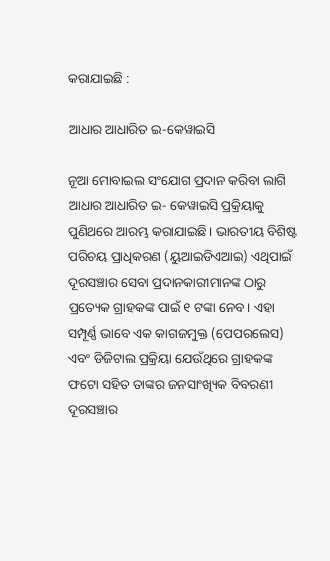କରାଯାଇଛି :

ଆଧାର ଆଧାରିତ ଇ-କେୱାଇସି

ନୂଆ ମୋବାଇଲ ସଂଯୋଗ ପ୍ରଦାନ କରିବା ଲାଗି ଆଧାର ଆଧାରିତ ଇ- କେୱାଇସି ପ୍ରକ୍ରିୟାକୁ ପୁଣିଥରେ ଆରମ୍ଭ କରାଯାଇଛି। ଭାରତୀୟ ବିଶିଷ୍ଟ ପରିଚୟ ପ୍ରାଧିକରଣ (ୟୁଆଇଡିଏଆଇ) ଏଥିପାଇଁ ଦୂରସଞ୍ଚାର ସେବା ପ୍ରଦାନକାରୀମାନଙ୍କ ଠାରୁ ପ୍ରତ୍ୟେକ ଗ୍ରାହକଙ୍କ ପାଇଁ ୧ ଟଙ୍କା ନେବ। ଏହା ସମ୍ପୂର୍ଣ୍ଣ ଭାବେ ଏକ କାଗଜମୁକ୍ତ (ପେପରଲେସ) ଏବଂ ଡିଜିଟାଲ ପ୍ରକ୍ରିୟା ଯେଉଁଥିରେ ଗ୍ରାହକଙ୍କ ଫଟୋ ସହିତ ତାଙ୍କର ଜନସାଂଖ୍ୟିକ ବିବରଣୀ ଦୂରସଞ୍ଚାର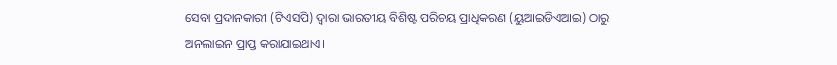ସେବା ପ୍ରଦାନକାରୀ (ଟିଏସପି) ଦ୍ୱାରା ଭାରତୀୟ ବିଶିଷ୍ଟ ପରିଚୟ ପ୍ରାଧିକରଣ (ୟୁଆଇଡିଏଆଇ) ଠାରୁ ଅନଲାଇନ ପ୍ରାପ୍ତ କରାଯାଇଥାଏ।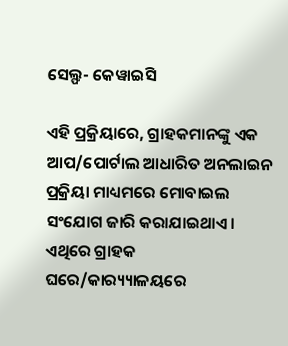ସେଲ୍ଫ- କେୱାଇସି

ଏହି ପ୍ରକ୍ରିୟାରେ, ଗ୍ରାହକମାନଙ୍କୁ ଏକ ଆପ/ପୋର୍ଟାଲ ଆଧାରିତ ଅନଲାଇନ ପ୍ରକ୍ରିୟା ମାଧ୍ୟମରେ ମୋବାଇଲ ସଂଯୋଗ ଜାରି କରାଯାଇଥାଏ। ଏଥିରେ ଗ୍ରାହକ ଘରେ/କାର‌୍ୟ୍ୟାଳୟରେ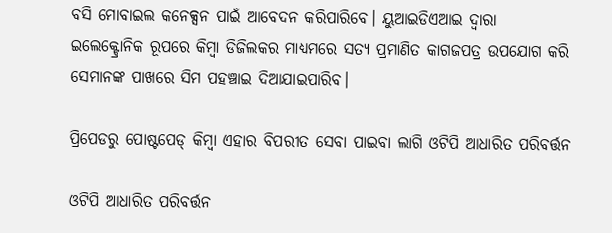ବସି ମୋବାଇଲ କନେକ୍ସନ ପାଇଁ ଆବେଦନ କରିପାରିବେ। ୟୁଆଇଡିଏଆଇ ଦ୍ୱାରା ଇଲେକ୍ଟ୍ରୋନିକ ରୂପରେ କିମ୍ବା ଡିଜିଲକର ମାଧ୍ୟମରେ ସତ୍ୟ ପ୍ରମାଣିତ କାଗଜପତ୍ର ଉପଯୋଗ କରି ସେମାନଙ୍କ ପାଖରେ ସିମ ପହଞ୍ଚାଇ ଦିଆଯାଇପାରିବ।

ପ୍ରିପେଡରୁ ପୋଷ୍ଟପେଡ୍ କିମ୍ବା ଏହାର ବିପରୀତ ସେବା ପାଇବା ଲାଗି ଓଟିପି ଆଧାରିତ ପରିବର୍ତ୍ତନ

ଓଟିପି ଆଧାରିତ ପରିବର୍ତ୍ତନ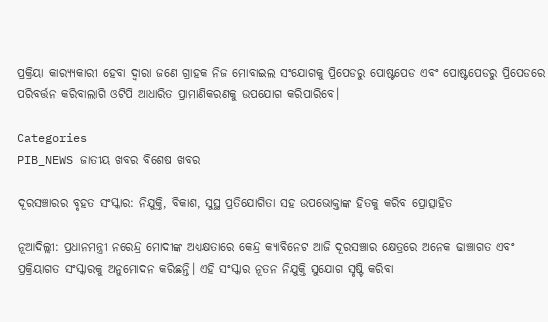ପ୍ରକ୍ରିୟା କାର‌୍ୟ୍ୟକାରୀ ହେବା ଦ୍ୱାରା ଜଣେ ଗ୍ରାହକ ନିଜ ମୋବାଇଲ ସଂଯୋଗକୁ ପ୍ରିପେଡରୁ ପୋଷ୍ଟପେଡ ଏବଂ ପୋଷ୍ଟପେଡରୁ ପ୍ରିପେଡରେ ପରିବର୍ତ୍ତନ କରିବାଲାଗି ଓଟିପି ଆଧାରିତ ପ୍ରାମାଣିକରଣକୁ ଉପଯୋଗ କରିପାରିବେ।

Categories
PIB_NEWS ଜାତୀୟ ଖବର ବିଶେଷ ଖବର

ଦୂରସଞ୍ଚାରର ବୃହତ ସଂସ୍କାର: ନିଯୁକ୍ତି, ବିକାଶ, ସୁସ୍ଥ ପ୍ରତିଯୋଗିତା ସହ ଉପଭୋକ୍ତାଙ୍କ ହିତକୁ କରିବ ପ୍ରୋତ୍ସାହିତ

ନୂଆଦିଲ୍ଲୀ: ପ୍ରଧାନମନ୍ତ୍ରୀ ନରେନ୍ଦ୍ର ମୋଦୀଙ୍କ ଅଧ୍ୟକ୍ଷତାରେ କେନ୍ଦ୍ର କ୍ୟାବିନେଟ ଆଜି ଦୂରସଞ୍ଚାର କ୍ଷେତ୍ରରେ ଅନେକ ଢାଞ୍ଚାଗତ ଏବଂ ପ୍ରକ୍ରିୟାଗତ ସଂସ୍କାରକୁ ଅନୁମୋଦନ କରିଛନ୍ତି। ଏହି ସଂସ୍କାର ନୂତନ ନିଯୁକ୍ତି ସୁଯୋଗ ସୃଷ୍ଟି କରିବା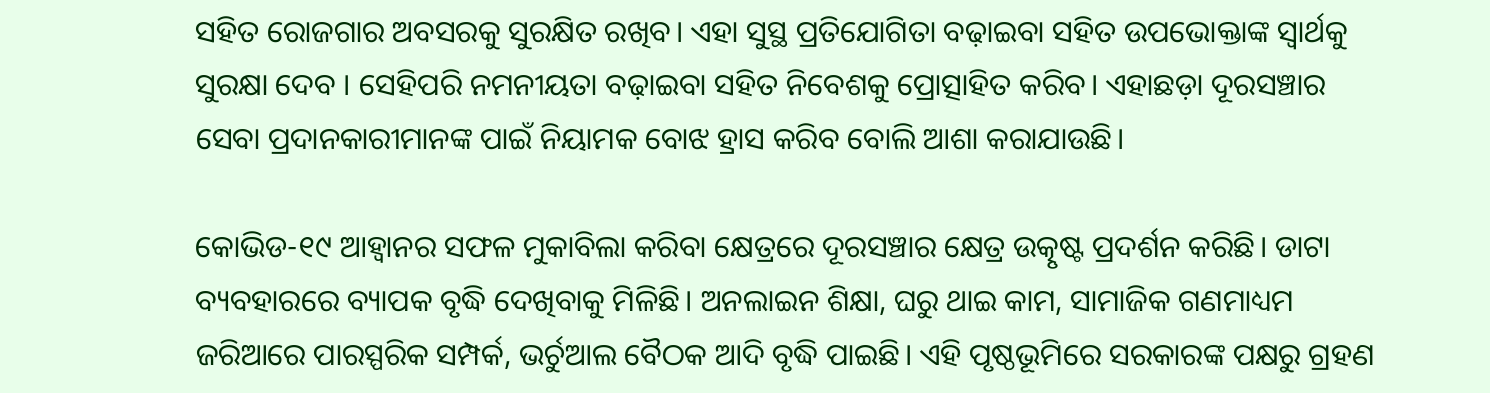ସହିତ ରୋଜଗାର ଅବସରକୁ ସୁରକ୍ଷିତ ରଖିବ। ଏହା ସୁସ୍ଥ ପ୍ରତିଯୋଗିତା ବଢ଼ାଇବା ସହିତ ଉପଭୋକ୍ତାଙ୍କ ସ୍ବାର୍ଥକୁ ସୁରକ୍ଷା ଦେବ । ସେହିପରି ନମନୀୟତା ବଢ଼ାଇବା ସହିତ ନିବେଶକୁ ପ୍ରୋତ୍ସାହିତ କରିବ। ଏହାଛଡ଼ା ଦୂରସଞ୍ଚାର ସେବା ପ୍ରଦାନକାରୀମାନଙ୍କ ପାଇଁ ନିୟାମକ ବୋଝ ହ୍ରାସ କରିବ ବୋଲି ଆଶା କରାଯାଉଛି।

କୋଭିଡ-୧୯ ଆହ୍ବାନର ସଫଳ ମୁକାବିଲା କରିବା କ୍ଷେତ୍ରରେ ଦୂରସଞ୍ଚାର କ୍ଷେତ୍ର ଉତ୍କୃଷ୍ଟ ପ୍ରଦର୍ଶନ କରିଛି। ଡାଟା ବ୍ୟବହାରରେ ବ୍ୟାପକ ବୃଦ୍ଧି ଦେଖିବାକୁ ମିଳିଛି। ଅନଲାଇନ ଶିକ୍ଷା, ଘରୁ ଥାଇ କାମ, ସାମାଜିକ ଗଣମାଧ୍ୟମ ଜରିଆରେ ପାରସ୍ପରିକ ସମ୍ପର୍କ, ଭର୍ଚୁଆଲ ବୈଠକ ଆଦି ବୃଦ୍ଧି ପାଇଛି। ଏହି ପୃଷ୍ଠଭୂମିରେ ସରକାରଙ୍କ ପକ୍ଷରୁ ଗ୍ରହଣ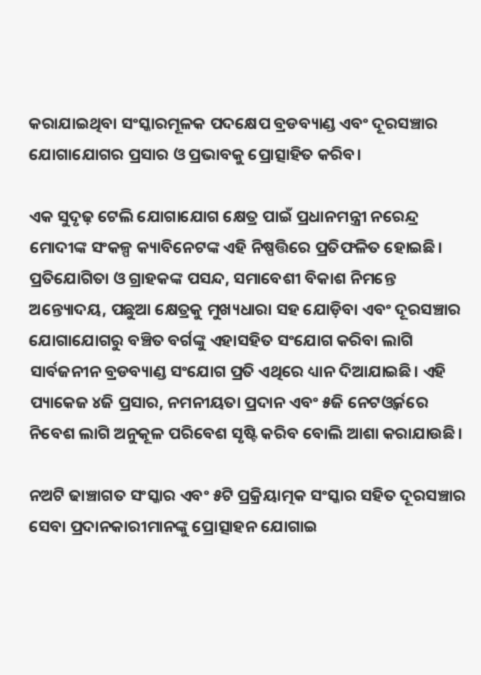କରାଯାଇଥିବା ସଂସ୍କାରମୂଳକ ପଦକ୍ଷେପ ବ୍ରଡବ୍ୟାଣ୍ଡ ଏବଂ ଦୂରସଞ୍ଚାର ଯୋଗାଯୋଗର ପ୍ରସାର ଓ ପ୍ରଭାବକୁ ପ୍ରୋତ୍ସାହିତ କରିବ।

ଏକ ସୁଦୃଢ଼ ଟେଲି ଯୋଗାଯୋଗ କ୍ଷେତ୍ର ପାଇଁ ପ୍ରଧାନମନ୍ତ୍ରୀ ନରେନ୍ଦ୍ର ମୋଦୀଙ୍କ ସଂକଳ୍ପ କ୍ୟାବିନେଟଙ୍କ ଏହି ନିଷ୍ପତ୍ତିରେ ପ୍ରତିଫଳିତ ହୋଇଛି। ପ୍ରତିଯୋଗିତା ଓ ଗ୍ରାହକଙ୍କ ପସନ୍ଦ, ସମାବେଶୀ ବିକାଶ ନିମନ୍ତେ ଅନ୍ତ୍ୟୋଦୟ, ପଛୁଆ କ୍ଷେତ୍ରକୁ ମୁଖ୍ୟଧାରା ସହ ଯୋଡ଼ିବା ଏବଂ ଦୂରସଞ୍ଚାର ଯୋଗାଯୋଗରୁ ବଞ୍ଚିତ ବର୍ଗଙ୍କୁ ଏହାସହିତ ସଂଯୋଗ କରିବା ଲାଗି ସାର୍ବଜନୀନ ବ୍ରଡବ୍ୟାଣ୍ଡ ସଂଯୋଗ ପ୍ରତି ଏଥିରେ ଧ୍ୟାନ ଦିଆଯାଇଛି। ଏହି ପ୍ୟାକେଜ ୪ଜି ପ୍ରସାର, ନମନୀୟତା ପ୍ରଦାନ ଏବଂ ୫ଜି ନେଟଓ୍ବର୍କରେ ନିବେଶ ଲାଗି ଅନୁକୂଳ ପରିବେଶ ସୃଷ୍ଟି କରିବ ବୋଲି ଆଶା କରାଯାଉଛି।

ନଅଟି ଢାଞ୍ଚାଗତ ସଂସ୍କାର ଏବଂ ୫ଟି ପ୍ରକ୍ରିୟାତ୍ମକ ସଂସ୍କାର ସହିତ ଦୂରସଞ୍ଚାର ସେବା ପ୍ରଦାନକାରୀମାନଙ୍କୁ ପ୍ରୋତ୍ସାହନ ଯୋଗାଇ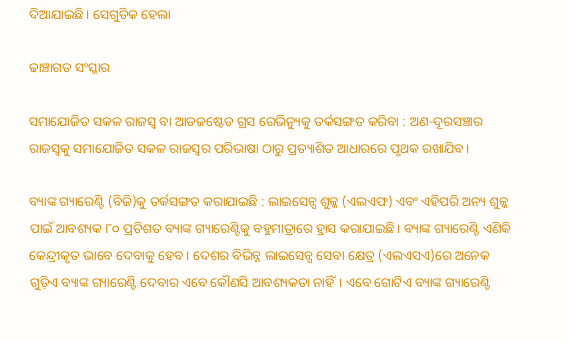ଦିଆଯାଇଛି। ସେଗୁଡିକ ହେଲା

ଢାଞ୍ଚାଗତ ସଂସ୍କାର

ସମାଯୋଜିତ ସକଳ ରାଜସ୍ବ ବା ଆଡଜଷ୍ଟେଡ ଗ୍ରସ ରେଭିନ୍ୟୁକୁ ତର୍କସଙ୍ଗତ କରିବା : ଅଣ-ଦୂରସଞ୍ଚାର ରାଜସ୍ବକୁ ସମାଯୋଜିତ ସକଳ ରାଜସ୍ବର ପରିଭାଷା ଠାରୁ ପ୍ରତ୍ୟାଶିତ ଆଧାରରେ ପୃଥକ ରଖାଯିବ।

ବ୍ୟାଙ୍କ ଗ୍ୟାରେଣ୍ଟି (ବିଜି)କୁ ତର୍କସଙ୍ଗତ କରାଯାଇଛି : ଲାଇସେନ୍ସ ଶୁଳ୍କ (ଏଲଏଫ) ଏବଂ ଏହିପରି ଅନ୍ୟ ଶୁଳ୍କ ପାଇଁ ଆବଶ୍ୟକ ୮୦ ପ୍ରତିଶତ ବ୍ୟାଙ୍କ ଗ୍ୟାରେଣ୍ଟିକୁ ବହୁମାତ୍ରାରେ ହ୍ରାସ କରାଯାଇଛି। ବ୍ୟାଙ୍କ ଗ୍ୟାରେଣ୍ଟି ଏଣିକି କେନ୍ଦ୍ରୀକୃତ ଭାବେ ଦେବାକୁ ହେବ। ଦେଶର ବିଭିନ୍ନ ଲାଇସେନ୍ସ ସେବା କ୍ଷେତ୍ର (ଏଲଏସଏ)ରେ ଅନେକ ଗୁଡ଼ିଏ ବ୍ୟାଙ୍କ ଗ୍ୟାରେଣ୍ଟି ଦେବାର ଏବେ କୌଣସି ଆବଶ୍ୟକତା ନାହିଁ। ଏବେ ଗୋଟିଏ ବ୍ୟାଙ୍କ ଗ୍ୟାରେଣ୍ଟି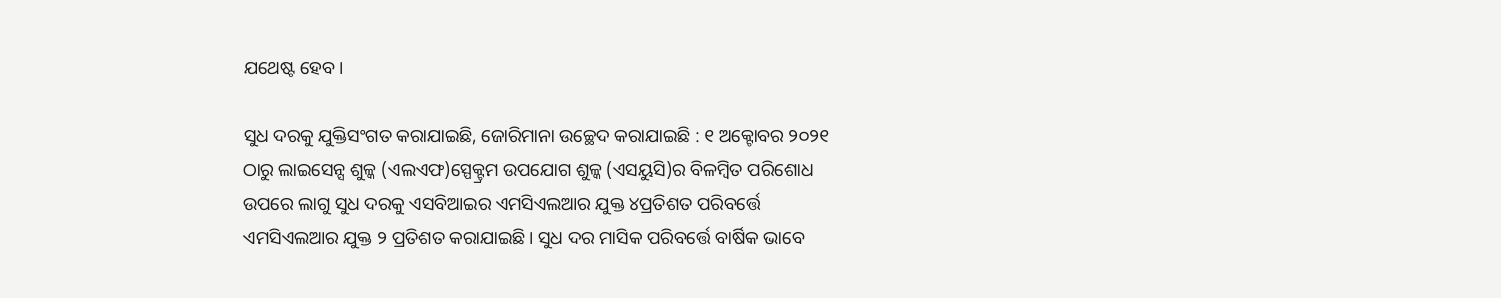ଯଥେଷ୍ଟ ହେବ।

ସୁଧ ଦରକୁ ଯୁକ୍ତିସଂଗତ କରାଯାଇଛି, ଜୋରିମାନା ଉଚ୍ଛେଦ କରାଯାଇଛି : ୧ ଅକ୍ଟୋବର ୨୦୨୧ ଠାରୁ ଲାଇସେନ୍ସ ଶୁଳ୍କ (ଏଲଏଫ)ସ୍ପେକ୍ଟ୍ରମ ଉପଯୋଗ ଶୁଳ୍କ (ଏସୟୁସି)ର ବିଳମ୍ବିତ ପରିଶୋଧ ଉପରେ ଲାଗୁ ସୁଧ ଦରକୁ ଏସବିଆଇର ଏମସିଏଲଆର ଯୁକ୍ତ ୪ପ୍ରତିଶତ ପରିବର୍ତ୍ତେ ଏମସିଏଲଆର ଯୁକ୍ତ ୨ ପ୍ରତିଶତ କରାଯାଇଛି। ସୁଧ ଦର ମାସିକ ପରିବର୍ତ୍ତେ ବାର୍ଷିକ ଭାବେ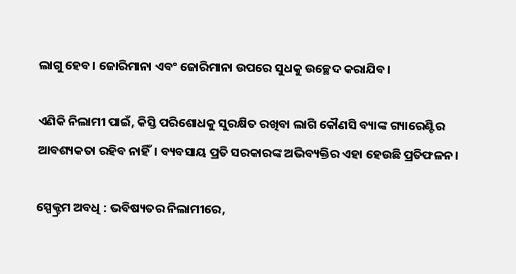ଲାଗୁ ହେବ। ଜୋରିମାନା ଏବଂ ଜୋରିମାନା ଉପରେ ସୁଧକୁ ଉଚ୍ଛେଦ କରାଯିବ।

ଏଣିକି ନିଲାମୀ ପାଇଁ, କିସ୍ତି ପରିଶୋଧକୁ ସୁରକ୍ଷିତ ରଖିବା ଲାଗି କୌଣସି ବ୍ୟାଙ୍କ ଗ୍ୟାରେଣ୍ଟିର ଆବଶ୍ୟକତା ରହିବ ନାହିଁ। ବ୍ୟବସାୟ ପ୍ରତି ସରକାରଙ୍କ ଅଭିବ୍ୟକ୍ତିର ଏହା ହେଉଛି ପ୍ରତିଫଳନ।

ସ୍ପେକ୍ଟ୍ରମ ଅବଧି : ଭବିଷ୍ୟତର ନିଲାମୀରେ,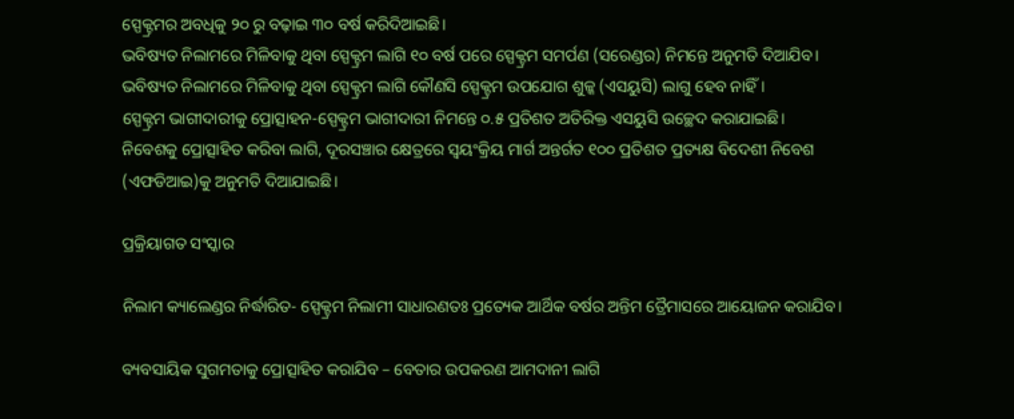ସ୍ପେକ୍ଟ୍ରମର ଅବଧିକୁ ୨୦ ରୁ ବଢ଼ାଇ ୩୦ ବର୍ଷ କରିଦିଆଇଛି।
ଭବିଷ୍ୟତ ନିଲାମରେ ମିଳିବାକୁ ଥିବା ସ୍ପେକ୍ଟ୍ରମ ଲାଗି ୧୦ ବର୍ଷ ପରେ ସ୍ପେକ୍ଟ୍ରମ ସମର୍ପଣ (ସରେଣ୍ଡର) ନିମନ୍ତେ ଅନୁମତି ଦିଆଯିବ।
ଭବିଷ୍ୟତ ନିଲାମରେ ମିଳିବାକୁ ଥିବା ସ୍ପେକ୍ଟ୍ରମ ଲାଗି କୌଣସି ସ୍ପେକ୍ଟ୍ରମ ଉପଯୋଗ ଶୁଳ୍କ (ଏସୟୁସି) ଲାଗୁ ହେବ ନାହିଁ।
ସ୍ପେକ୍ଟ୍ରମ ଭାଗୀଦାରୀକୁ ପ୍ରୋତ୍ସାହନ-ସ୍ପେକ୍ଟ୍ରମ ଭାଗୀଦାରୀ ନିମନ୍ତେ ୦.୫ ପ୍ରତିଶତ ଅତିରିକ୍ତ ଏସୟୁସି ଉଚ୍ଛେଦ କରାଯାଇଛି।
ନିବେଶକୁ ପ୍ରୋତ୍ସାହିତ କରିବା ଲାଗି, ଦୂରସଞ୍ଚାର କ୍ଷେତ୍ରରେ ସ୍ବୟଂକ୍ରିୟ ମାର୍ଗ ଅନ୍ତର୍ଗତ ୧୦୦ ପ୍ରତିଶତ ପ୍ରତ୍ୟକ୍ଷ ବିଦେଶୀ ନିବେଶ (ଏଫଡିଆଇ)କୁ ଅନୁମତି ଦିଆଯାଇଛି।

ପ୍ରକ୍ରିୟାଗତ ସଂସ୍କାର

ନିଲାମ କ୍ୟାଲେଣ୍ଡର ନିର୍ଦ୍ଧାରିତ- ସ୍ପେକ୍ଟ୍ରମ ନିଲାମୀ ସାଧାରଣତଃ ପ୍ରତ୍ୟେକ ଆର୍ଥିକ ବର୍ଷର ଅନ୍ତିମ ତ୍ରୈମାସରେ ଆୟୋଜନ କରାଯିବ।

ବ୍ୟବସାୟିକ ସୁଗମତାକୁ ପ୍ରୋତ୍ସାହିତ କରାଯିବ – ବେତାର ଉପକରଣ ଆମଦାନୀ ଲାଗି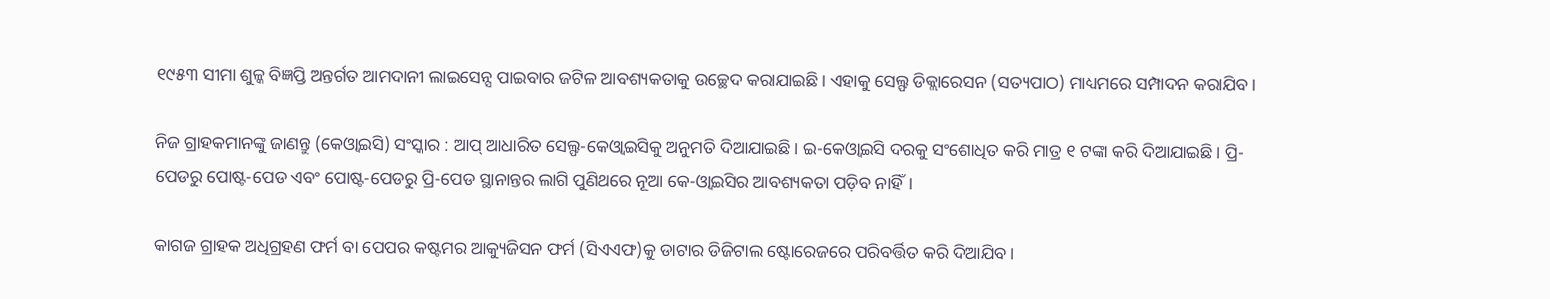୧୯୫୩ ସୀମା ଶୁଳ୍କ ବିଜ୍ଞପ୍ତି ଅନ୍ତର୍ଗତ ଆମଦାନୀ ଲାଇସେନ୍ସ ପାଇବାର ଜଟିଳ ଆବଶ୍ୟକତାକୁ ଉଚ୍ଛେଦ କରାଯାଇଛି। ଏହାକୁ ସେଲ୍ଫ ଡିକ୍ଲାରେସନ (ସତ୍ୟପାଠ) ମାଧ୍ୟମରେ ସମ୍ପାଦନ କରାଯିବ।

ନିଜ ଗ୍ରାହକମାନଙ୍କୁ ଜାଣନ୍ତୁ (କେଓ୍ବାଇସି) ସଂସ୍କାର : ଆପ୍ ଆଧାରିତ ସେଲ୍ଫ-କେଓ୍ବାଇସିକୁ ଅନୁମତି ଦିଆଯାଇଛି। ଇ-କେଓ୍ବାଇସି ଦରକୁ ସଂଶୋଧିତ କରି ମାତ୍ର ୧ ଟଙ୍କା କରି ଦିଆଯାଇଛି। ପ୍ରି-ପେଡରୁ ପୋଷ୍ଟ-ପେଡ ଏବଂ ପୋଷ୍ଟ-ପେଡରୁ ପ୍ରି-ପେଡ ସ୍ଥାନାନ୍ତର ଲାଗି ପୁଣିଥରେ ନୂଆ କେ-ଓ୍ବାଇସିର ଆବଶ୍ୟକତା ପଡ଼ିବ ନାହିଁ।

କାଗଜ ଗ୍ରାହକ ଅଧିଗ୍ରହଣ ଫର୍ମ ବା ପେପର କଷ୍ଟମର ଆକ୍ୟୁଜିସନ ଫର୍ମ (ସିଏଏଫ)କୁ ଡାଟାର ଡିଜିଟାଲ ଷ୍ଟୋରେଜରେ ପରିବର୍ତ୍ତିତ କରି ଦିଆଯିବ।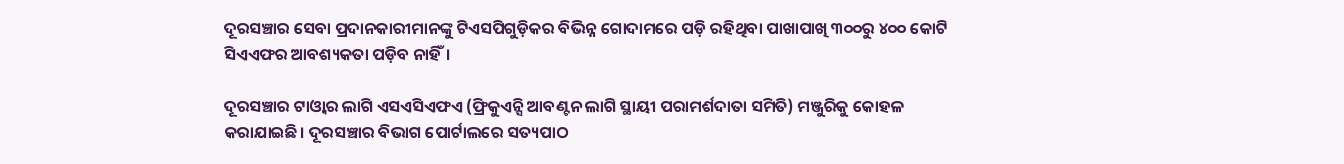ଦୂରସଞ୍ଚାର ସେବା ପ୍ରଦାନକାରୀମାନଙ୍କୁ ଟିଏସପିଗୁଡ଼ିକର ବିଭିନ୍ନ ଗୋଦାମରେ ପଡ଼ି ରହିଥିବା ପାଖାପାଖି ୩୦୦ରୁ ୪୦୦ କୋଟି ସିଏଏଫର ଆବଶ୍ୟକତା ପଡ଼ିବ ନାହିଁ।

ଦୂରସଞ୍ଚାର ଟାଓ୍ବାର ଲାଗି ଏସଏସିଏଫଏ (ଫ୍ରିକୁଏନ୍ସି ଆବଣ୍ଟନ ଲାଗି ସ୍ଥାୟୀ ପରାମର୍ଶଦାତା ସମିତି) ମଞ୍ଜୁରିକୁ କୋହଳ କରାଯାଇଛି। ଦୂରସଞ୍ଚାର ବିଭାଗ ପୋର୍ଟାଲରେ ସତ୍ୟପାଠ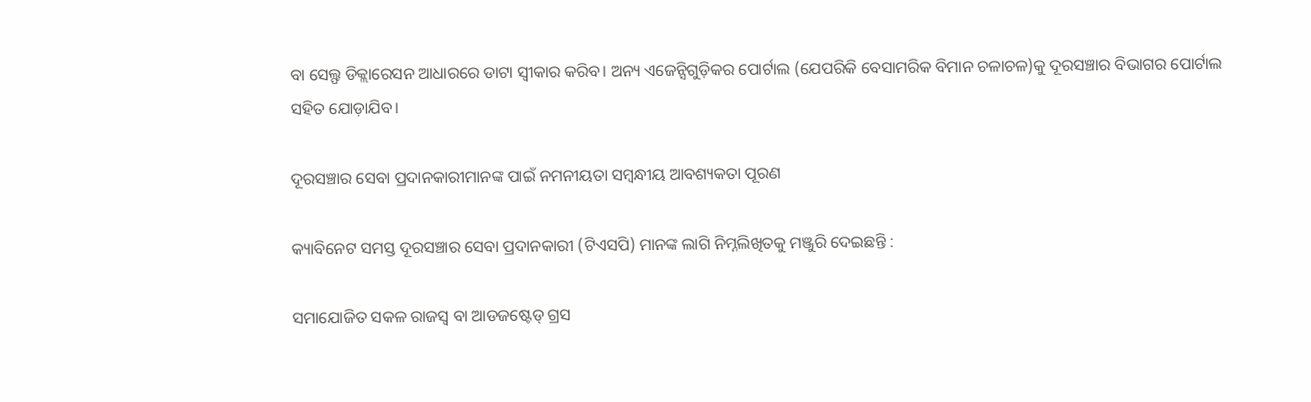ବା ସେଲ୍ଫ ଡିକ୍ଲାରେସନ ଆଧାରରେ ଡାଟା ସ୍ବୀକାର କରିବ। ଅନ୍ୟ ଏଜେନ୍ସିଗୁଡ଼ିକର ପୋର୍ଟାଲ (ଯେପରିକି ବେସାମରିକ ବିମାନ ଚଳାଚଳ)କୁ ଦୂରସଞ୍ଚାର ବିଭାଗର ପୋର୍ଟାଲ ସହିତ ଯୋଡ଼ାଯିବ।

ଦୂରସଞ୍ଚାର ସେବା ପ୍ରଦାନକାରୀମାନଙ୍କ ପାଇଁ ନମନୀୟତା ସମ୍ବନ୍ଧୀୟ ଆବଶ୍ୟକତା ପୂରଣ

କ୍ୟାବିନେଟ ସମସ୍ତ ଦୂରସଞ୍ଚାର ସେବା ପ୍ରଦାନକାରୀ (ଟିଏସପି) ମାନଙ୍କ ଲାଗି ନିମ୍ନଲିଖିତକୁ ମଞ୍ଜୁରି ଦେଇଛନ୍ତି :

ସମାଯୋଜିତ ସକଳ ରାଜସ୍ବ ବା ଆଡଜଷ୍ଟେଡ୍ ଗ୍ରସ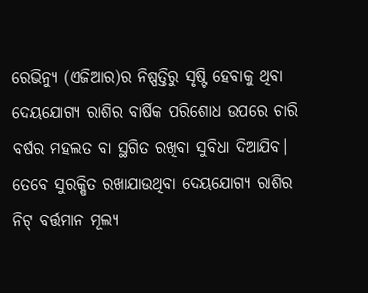ରେଭିନ୍ୟୁ (ଏଜିଆର)ର ନିଷ୍ପତ୍ତିରୁ ସୃଷ୍ଟି ହେବାକୁ ଥିବା ଦେୟଯୋଗ୍ୟ ରାଶିର ବାର୍ଷିକ ପରିଶୋଧ ଉପରେ ଚାରି ବର୍ଷର ମହଲତ ବା ସ୍ଥଗିତ ରଖିବା ସୁବିଧା ଦିଆଯିବ। ତେବେ ସୁରକ୍ଷିତ ରଖାଯାଉଥିବା ଦେୟଯୋଗ୍ୟ ରାଶିର ନିଟ୍ ବର୍ତ୍ତମାନ ମୂଲ୍ୟ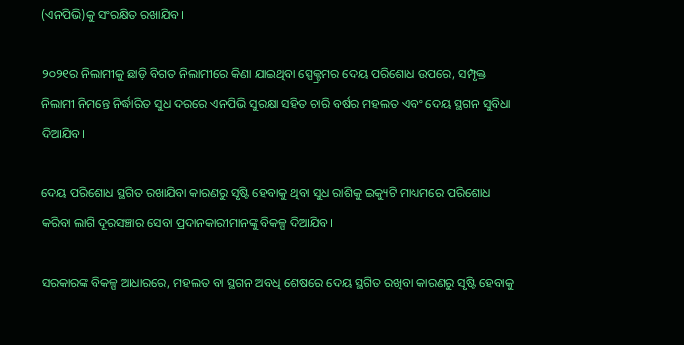(ଏନପିଭି)କୁ ସଂରକ୍ଷିତ ରଖାଯିବ।

୨୦୨୧ର ନିଲାମୀକୁ ଛାଡ଼ି ବିଗତ ନିଲାମୀରେ କିଣା ଯାଇଥିବା ସ୍ପେକ୍ଟ୍ରମର ଦେୟ ପରିଶୋଧ ଉପରେ, ସମ୍ପୃକ୍ତ ନିଲାମୀ ନିମନ୍ତେ ନିର୍ଦ୍ଧାରିତ ସୁଧ ଦରରେ ଏନପିଭି ସୁରକ୍ଷା ସହିତ ଚାରି ବର୍ଷର ମହଲତ ଏବଂ ଦେୟ ସ୍ଥଗନ ସୁବିଧା ଦିଆଯିବ।

ଦେୟ ପରିଶୋଧ ସ୍ଥଗିତ ରଖାଯିବା କାରଣରୁ ସୃଷ୍ଟି ହେବାକୁ ଥିବା ସୁଧ ରାଶିକୁ ଇକ୍ୟୁଟି ମାଧ୍ୟମରେ ପରିଶୋଧ କରିବା ଲାଗି ଦୂରସଞ୍ଚାର ସେବା ପ୍ରଦାନକାରୀମାନଙ୍କୁ ବିକଳ୍ପ ଦିଆଯିବ।

ସରକାରଙ୍କ ବିକଳ୍ପ ଆଧାରରେ, ମହଲତ ବା ସ୍ଥଗନ ଅବଧି ଶେଷରେ ଦେୟ ସ୍ଥଗିତ ରଖିବା କାରଣରୁ ସୃଷ୍ଟି ହେବାକୁ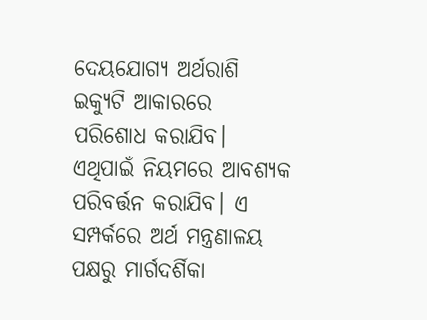ଦେୟଯୋଗ୍ୟ ଅର୍ଥରାଶି ଇକ୍ୟୁଟି ଆକାରରେ ପରିଶୋଧ କରାଯିବ। ଏଥିପାଇଁ ନିୟମରେ ଆବଶ୍ୟକ ପରିବର୍ତ୍ତନ କରାଯିବ। ଏ ସମ୍ପର୍କରେ ଅର୍ଥ ମନ୍ତ୍ରଣାଳୟ ପକ୍ଷରୁ ମାର୍ଗଦର୍ଶିକା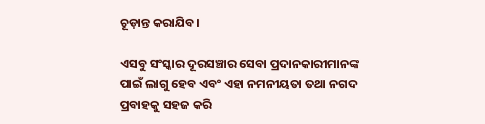ଚୂଡ଼ାନ୍ତ କରାଯିବ।

ଏସବୁ ସଂସ୍କାର ଦୂରସଞ୍ଚାର ସେବା ପ୍ରଦାନକାରୀମାନଙ୍କ ପାଇଁ ଲାଗୁ ହେବ ଏବଂ ଏହା ନମନୀୟତା ତଥା ନଗଦ ପ୍ରବାହକୁ ସହଜ କରି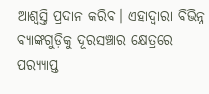ଆଶ୍ବସ୍ତି ପ୍ରଦାନ କରିବ। ଏହାଦ୍ବାରା ବିଭିନ୍ନ ବ୍ୟାଙ୍କଗୁଡ଼ିକୁ ଦୂରସଞ୍ଚାର କ୍ଷେତ୍ରରେ ପର‌୍ୟ୍ୟାପ୍ତ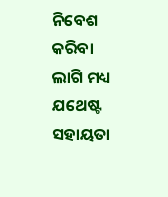ନିବେଶ କରିବା ଲାଗି ମଧ୍ୟ ଯଥେଷ୍ଟ ସହାୟତା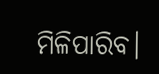ମିଳିପାରିବ।